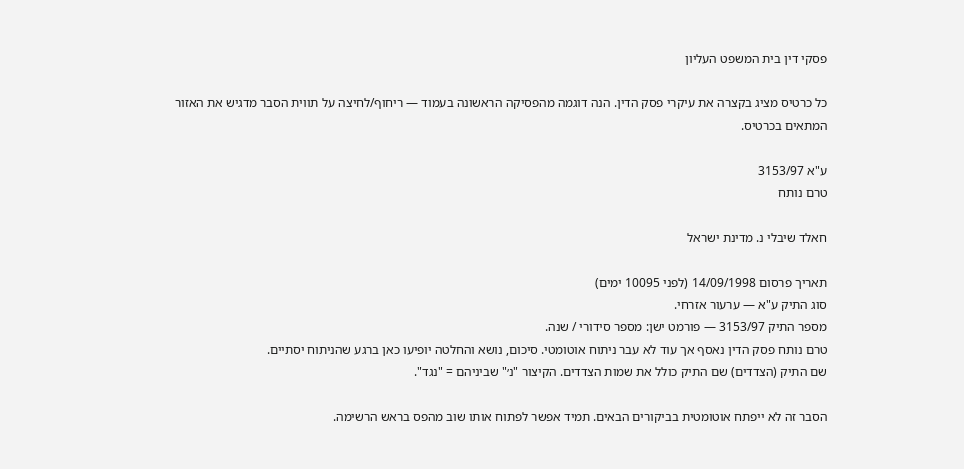פסקי דין בית המשפט העליון

כל כרטיס מציג בקצרה את עיקרי פסק הדין. הנה דוגמה מהפסיקה הראשונה בעמוד — ריחוף/לחיצה על תווית הסבר מדגיש את האזור המתאים בכרטיס.

ע"א 3153/97
טרם נותח

חאלד שיבלי נ. מדינת ישראל

תאריך פרסום 14/09/1998 (לפני 10095 ימים)
סוג התיק ע"א — ערעור אזרחי.
מספר התיק 3153/97 — פורמט ישן: מספר סידורי / שנה.
טרם נותח פסק הדין נאסף אך עוד לא עבר ניתוח אוטומטי. סיכום, נושא והחלטה יופיעו כאן ברגע שהניתוח יסתיים.
שם התיק (הצדדים) שם התיק כולל את שמות הצדדים. הקיצור "נ׳" שביניהם = "נגד".

הסבר זה לא ייפתח אוטומטית בביקורים הבאים. תמיד אפשר לפתוח אותו שוב מהפס בראש הרשימה.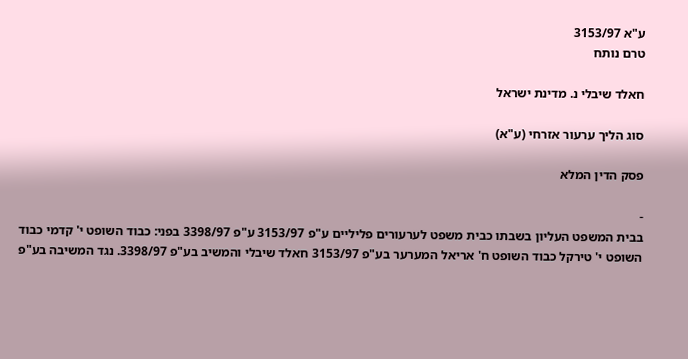ע"א 3153/97
טרם נותח

חאלד שיבלי נ. מדינת ישראל

סוג הליך ערעור אזרחי (ע"א)

פסק הדין המלא

-
בבית המשפט העליון בשבתו כבית משפט לערעורים פליליים ע"פ 3153/97 ע"פ 3398/97 בפני: כבוד השופט י' קדמי כבוד השופט י' טירקל כבוד השופט ח' אריאל המערער בע"פ 3153/97 חאלד שיבלי והמשיב בע"פ 3398/97. נגד המשיבה בע"פ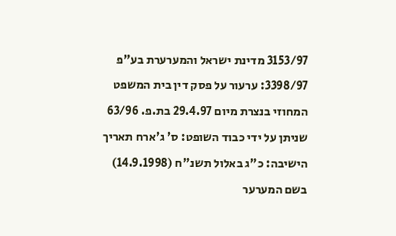3153/97 מדינת ישראל והמערערת בע"פ 3398/97: ערעור על פסק דין בית המשפט המחוזי בנצרת מיום 29.4.97 בת.פ. 63/96 שניתן על ידי כבוד השופט: ס' ג'ארח תאריך הישיבה: כ"ג באלול תשנ"ח (14.9.1998) בשם המערער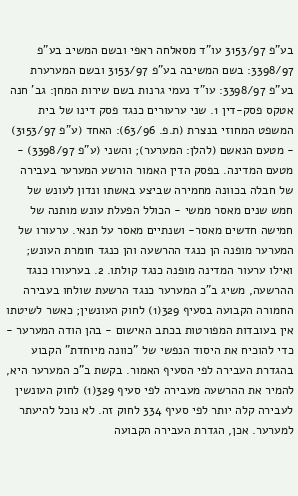בע"פ 3153/97 עו"ד מסאלחה ראפי ובשם המשיב בע"פ 3398/97: בשם המשיבה בע"פ 3153/97 ובשם המערערת בע"פ 3398/97: עו"ד נעמי גרנות בשם שירות המחן: גב' חנה אטקס פסק-דין 1. שני ערעורים כנגד פסק דינו של בית המשפט המחוזי בנצרת (ת.פ. 63/96): האחד (ע"פ 3153/97) - מטעם הנאשם (להלן: המערער); והשני (ע"פ 3398/97) - מטעם המדינה. בפסק הדין האמור הורשע המערער בעבירה של חבלה בכוונה מחמירה שביצע באשתו ונדון לעונש של חמש שנים מאסר ממשי - הכולל הפעלת עונש מותנה של חמישה חדשים מאסר- ושנתיים מאסר על תנאי. ערעורו של המערער מופנה הן כנגד ההרשעה והן כנגד חומרת העונש; ואילו ערעור המדינה מופנה כנגד קולתו. 2. בערעורו כנגד ההרשעה, משיג ב"כ המערער כנגד הרשעת שולחו בעבירה החמורה הקבועה בסעיף 329(1) לחוק העונשין; כאשר לשיטתו אין בעובדות המפורטות בכתב האישום - בהן הודה המערער - כדי להוכיח את היסוד הנפשי של "כוונה מיוחדת" הקבוע בהגדרת העבירה לפי הסעיף האמור. בקשת ב"כ המערער היא, להמיר את ההרשעה מעבירה לפי סעיף 329(1) לחוק העונשין לעבירה קלה יותר לפי סעיף 334 לחוק זה. לא נוכל להיעתר למערער. אכן, הגדרת העבירה הקבועה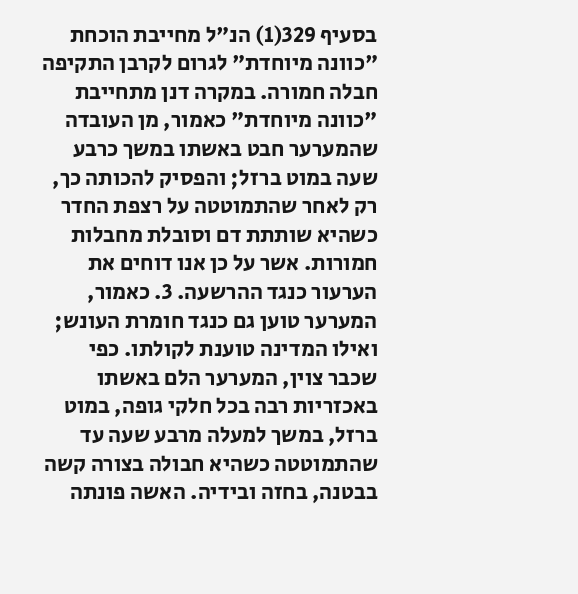בסעיף 329(1) הנ"ל מחייבת הוכחת "כוונה מיוחדת" לגרום לקרבן התקיפה חבלה חמורה. במקרה דנן מתחייבת "כוונה מיוחדת" כאמור, מן העובדה שהמערער חבט באשתו במשך כרבע שעה במוט ברזל; והפסיק להכותה כך, רק לאחר שהתמוטטה על רצפת החדר כשהיא שותתת דם וסובלת מחבלות חמורות. אשר על כן אנו דוחים את הערעור כנגד ההרשעה. 3. כאמור, המערער טוען גם כנגד חומרת העונש; ואילו המדינה טוענת לקולתו. כפי שכבר צוין, המערער הלם באשתו באכזריות רבה בכל חלקי גופה, במוט ברזל, במשך למעלה מרבע שעה עד שהתמוטטה כשהיא חבולה בצורה קשה בבטנה, בחזה ובידיה. האשה פונתה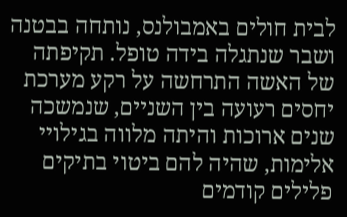לבית חולים באמבולנס, נותחה בבטנה ושבר שנתגלה בידה טופל. תקיפתה של האשה התרחשה על רקע מערכת יחסים רעועה בין השניים, שנמשכה שנים ארוכות והיתה מלווה בגילויי אלימות, שהיה להם ביטוי בתיקים פלילים קודמים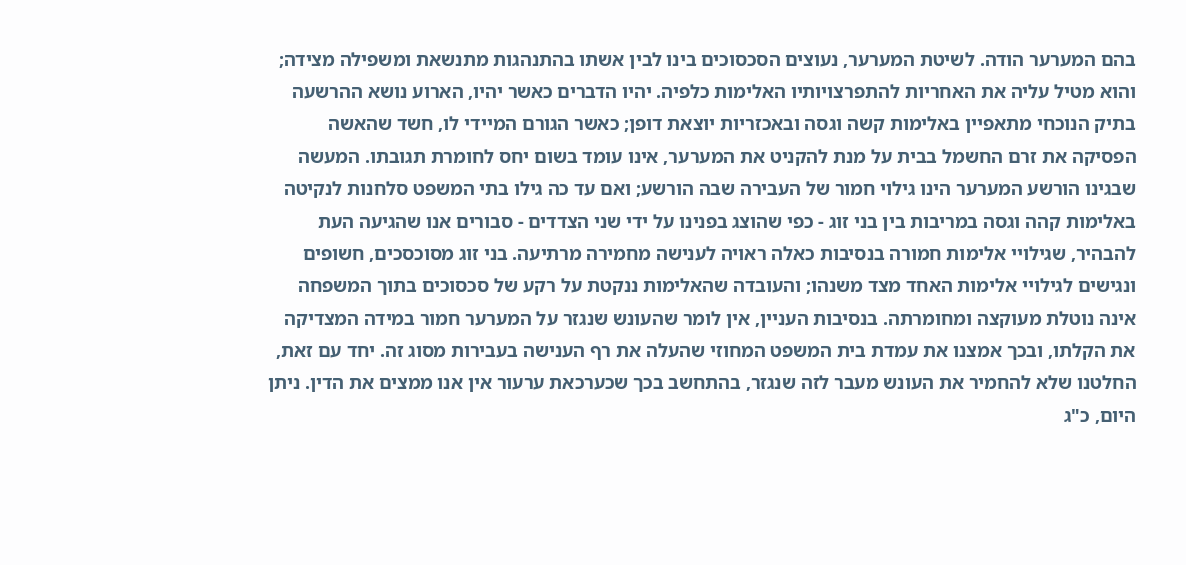בהם המערער הודה. לשיטת המערער, נעוצים הסכסוכים בינו לבין אשתו בהתנהגות מתנשאת ומשפילה מצידה; והוא מטיל עליה את האחריות להתפרצויותיו האלימות כלפיה. יהיו הדברים כאשר יהיו, הארוע נושא ההרשעה בתיק הנוכחי מתאפיין באלימות קשה וגסה ובאכזריות יוצאת דופן; כאשר הגורם המיידי לו, חשד שהאשה הפסיקה את זרם החשמל בבית על מנת להקניט את המערער, אינו עומד בשום יחס לחומרת תגובתו. המעשה שבגינו הורשע המערער הינו גילוי חמור של העבירה שבה הורשע; ואם עד כה גילו בתי המשפט סלחנות לנקיטה באלימות קהה וגסה במריבות בין בני זוג - כפי שהוצג בפנינו על ידי שני הצדדים - סבורים אנו שהגיעה העת להבהיר, שגילויי אלימות חמורה בנסיבות כאלה ראויה לענישה מחמירה מרתיעה. בני זוג מסוכסכים, חשופים ונגישים לגילויי אלימות האחד מצד משנהו; והעובדה שהאלימות ננקטת על רקע של סכסוכים בתוך המשפחה אינה נוטלת מעוקצה ומחומרתה. בנסיבות העניין, אין לומר שהעונש שנגזר על המערער חמור במידה המצדיקה את הקלתו, ובכך אמצנו את עמדת בית המשפט המחוזי שהעלה את רף הענישה בעבירות מסוג זה. יחד עם זאת, החלטנו שלא להחמיר את העונש מעבר לזה שנגזר, בהתחשב בכך שכערכאת ערעור אין אנו ממצים את הדין. ניתן היום, כ"ג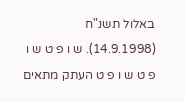באלול תשנ"ח (14.9.1998). ש ו פ ט ש ו פ ט ש ו פ ט העתק מתאים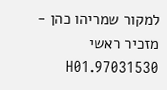למקור שמריהו כהן - מזכיר ראשי 97031530.H01